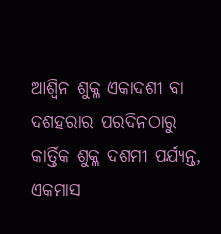ଆଶ୍ୱିନ ଶୁକ୍ଳ ଏକାଦଶୀ ବା ଦଶହରାର ପରଦିନଠାରୁ କାର୍ତ୍ତିକ ଶୁକ୍ଳ ଦଶମୀ ପର୍ଯ୍ୟନ୍ତ, ଏକମାସ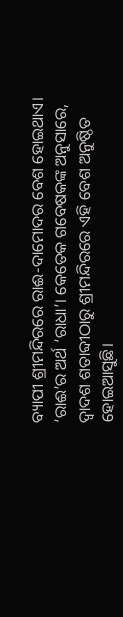ବ୍ୟାପୀ ଶ୍ରୀମନ୍ଦିରରେ ରାଈ-ଦାମୋଦର ବେଶ ହୋଇଥାଏ। ‘ରାଈ’ର ଅର୍ଥ ‘ରାଧା’। କେତେକ ଗବେଷକଙ୍କ ଅନୁସାରେ, ଦ୍ୱାଦଶ ଶତାବ୍ଦୀଠାରୁ ଶ୍ରୀମନ୍ଦିରରେ ଏହି ବେଶ ଅନୁଷ୍ଠିତ ହୋଇଆସୁଛି।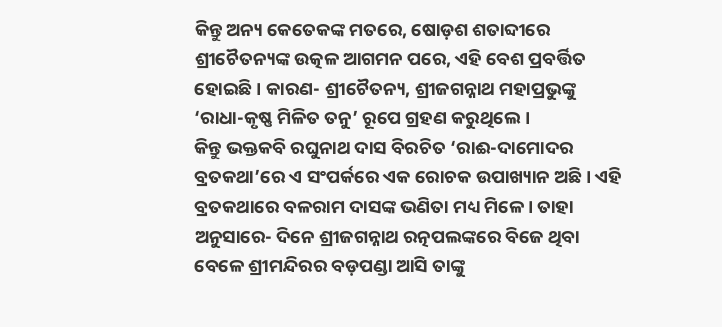କିନ୍ତୁ ଅନ୍ୟ କେତେକଙ୍କ ମତରେ, ଷୋଡ଼ଶ ଶତାବ୍ଦୀରେ ଶ୍ରୀଚୈତନ୍ୟଙ୍କ ଉତ୍କଳ ଆଗମନ ପରେ, ଏହି ବେଶ ପ୍ରବର୍ତ୍ତିତ ହୋଇଛି। କାରଣ- ଶ୍ରୀଚୈତନ୍ୟ, ଶ୍ରୀଜଗନ୍ନାଥ ମହାପ୍ରଭୁଙ୍କୁ ‘ରାଧା-କୃଷ୍ଣ ମିଳିତ ତନୁ’ ରୂପେ ଗ୍ରହଣ କରୁଥିଲେ।
କିନ୍ତୁ ଭକ୍ତକବି ରଘୁନାଥ ଦାସ ବିରଚିତ ‘ରାଈ-ଦାମୋଦର ବ୍ରତକଥା’ରେ ଏ ସଂପର୍କରେ ଏକ ରୋଚକ ଉପାଖ୍ୟାନ ଅଛି। ଏହି ବ୍ରତକଥାରେ ବଳରାମ ଦାସଙ୍କ ଭଣିତା ମଧ୍ୟ ମିଳେ। ତାହା ଅନୁସାରେ- ଦିନେ ଶ୍ରୀଜଗନ୍ନାଥ ରତ୍ନପଲଙ୍କରେ ବିଜେ ଥିବା ବେଳେ ଶ୍ରୀମନ୍ଦିରର ବଡ଼ପଣ୍ଡା ଆସି ତାଙ୍କୁ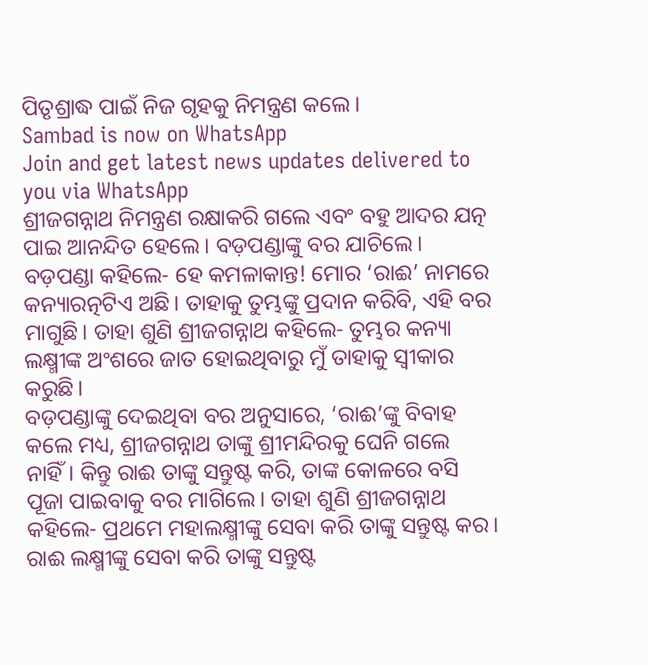ପିତୃଶ୍ରାଦ୍ଧ ପାଇଁ ନିଜ ଗୃହକୁ ନିମନ୍ତ୍ରଣ କଲେ।
Sambad is now on WhatsApp
Join and get latest news updates delivered to you via WhatsApp
ଶ୍ରୀଜଗନ୍ନାଥ ନିମନ୍ତ୍ରଣ ରକ୍ଷାକରି ଗଲେ ଏବଂ ବହୁ ଆଦର ଯତ୍ନ ପାଇ ଆନନ୍ଦିତ ହେଲେ। ବଡ଼ପଣ୍ଡାଙ୍କୁ ବର ଯାଚିଲେ। ବଡ଼ପଣ୍ଡା କହିଲେ- ହେ କମଳାକାନ୍ତ! ମୋର ‘ରାଈ’ ନାମରେ କନ୍ୟାରତ୍ନଟିଏ ଅଛି। ତାହାକୁ ତୁମ୍ଭଙ୍କୁ ପ୍ରଦାନ କରିବି, ଏହି ବର ମାଗୁଛି। ତାହା ଶୁଣି ଶ୍ରୀଜଗନ୍ନାଥ କହିଲେ- ତୁମ୍ଭର କନ୍ୟା ଲକ୍ଷ୍ମୀଙ୍କ ଅଂଶରେ ଜାତ ହୋଇଥିବାରୁ ମୁଁ ତାହାକୁ ସ୍ୱୀକାର କରୁଛି।
ବଡ଼ପଣ୍ଡାଙ୍କୁ ଦେଇଥିବା ବର ଅନୁସାରେ, ‘ରାଈ’ଙ୍କୁ ବିବାହ କଲେ ମଧ୍ୟ, ଶ୍ରୀଜଗନ୍ନାଥ ତାଙ୍କୁ ଶ୍ରୀମନ୍ଦିରକୁ ଘେନି ଗଲେ ନାହିଁ। କିନ୍ତୁ ରାଈ ତାଙ୍କୁ ସନ୍ତୁଷ୍ଟ କରି, ତାଙ୍କ କୋଳରେ ବସି ପୂଜା ପାଇବାକୁ ବର ମାଗିଲେ। ତାହା ଶୁଣି ଶ୍ରୀଜଗନ୍ନାଥ କହିଲେ- ପ୍ରଥମେ ମହାଲକ୍ଷ୍ମୀଙ୍କୁ ସେବା କରି ତାଙ୍କୁ ସନ୍ତୁଷ୍ଟ କର। ରାଈ ଲକ୍ଷ୍ମୀଙ୍କୁ ସେବା କରି ତାଙ୍କୁ ସନ୍ତୁଷ୍ଟ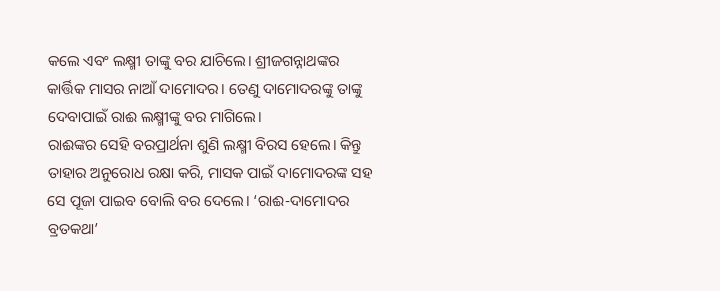କଲେ ଏବଂ ଲକ୍ଷ୍ମୀ ତାଙ୍କୁ ବର ଯାଚିଲେ। ଶ୍ରୀଜଗନ୍ନାଥଙ୍କର କାର୍ତ୍ତିକ ମାସର ନାଆଁ ଦାମୋଦର। ତେଣୁ ଦାମୋଦରଙ୍କୁ ତାଙ୍କୁ ଦେବାପାଇଁ ରାଈ ଲକ୍ଷ୍ମୀଙ୍କୁ ବର ମାଗିଲେ।
ରାଈଙ୍କର ସେହି ବରପ୍ରାର୍ଥନା ଶୁଣି ଲକ୍ଷ୍ମୀ ବିରସ ହେଲେ। କିନ୍ତୁ ତାହାର ଅନୁରୋଧ ରକ୍ଷା କରି, ମାସକ ପାଇଁ ଦାମୋଦରଙ୍କ ସହ ସେ ପୂଜା ପାଇବ ବୋଲି ବର ଦେଲେ। ‘ରାଈ-ଦାମୋଦର ବ୍ରତକଥା’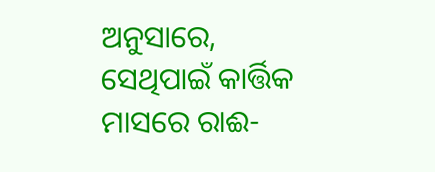ଅନୁସାରେ, ସେଥିପାଇଁ କାର୍ତ୍ତିକ ମାସରେ ରାଈ-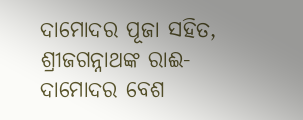ଦାମୋଦର ପୂଜା ସହିତ, ଶ୍ରୀଜଗନ୍ନାଥଙ୍କ ରାଈ-ଦାମୋଦର ବେଶ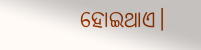ହୋଇଥାଏ।